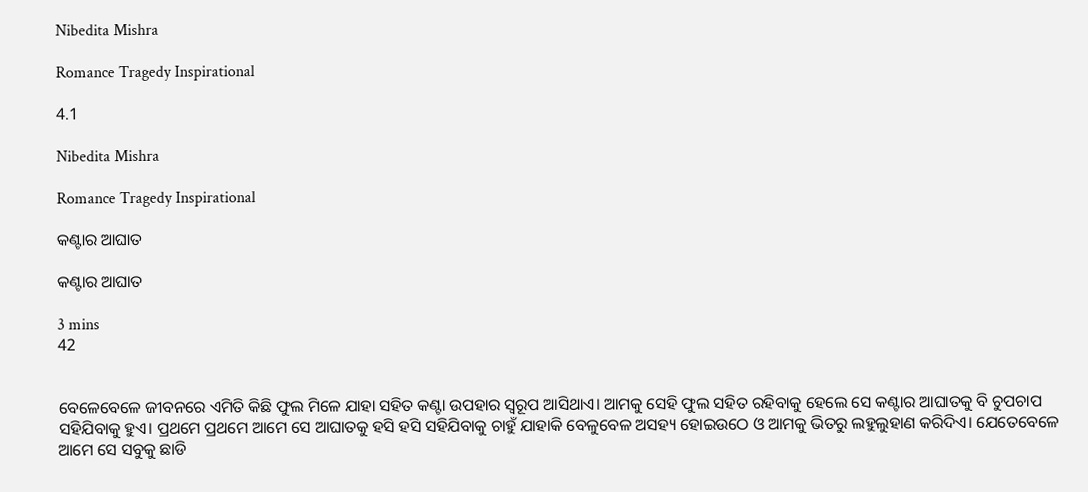Nibedita Mishra

Romance Tragedy Inspirational

4.1

Nibedita Mishra

Romance Tragedy Inspirational

କଣ୍ଟାର ଆଘାତ

କଣ୍ଟାର ଆଘାତ

3 mins
42


ବେଳେବେଳେ ଜୀବନରେ ଏମିତି କିଛି ଫୁଲ ମିଳେ ଯାହା ସହିତ କଣ୍ଟା ଉପହାର ସ୍ୱରୂପ ଆସିଥାଏ। ଆମକୁ ସେହି ଫୁଲ ସହିତ ରହିବାକୁ ହେଲେ ସେ କଣ୍ଟାର ଆଘାତକୁ ବି ଚୁପଚାପ ସହିଯିବାକୁ ହୁଏ। ପ୍ରଥମେ ପ୍ରଥମେ ଆମେ ସେ ଆଘାତକୁ ହସି ହସି ସହିଯିବାକୁ ଚାହୁଁ ଯାହାକି ବେଳୁବେଳ ଅସହ୍ୟ ହୋଇଉଠେ ଓ ଆମକୁ ଭିତରୁ ଲହୁଲୁହାଣ କରିଦିଏ। ଯେତେବେଳେ ଆମେ ସେ ସବୁକୁ ଛାଡି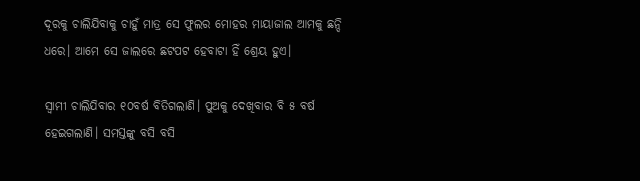ଦୂରକୁ ଚାଲିଯିବାକୁ ଚାହୁଁ ମାତ୍ର ସେ ଫୁଲର ମୋହର ମାୟାଜାଲ ଆମକୁ ଛନ୍ଦି ଧରେ। ଆମେ ସେ ଜାଲରେ ଛଟପଟ ହେବାଟା ହିଁ ଶ୍ରେୟ ହୁଏ।

ସ୍ୱାମୀ ଚାଲିଯିବାର ୧୦ବର୍ଷ ବିତିଗଲାଣି। ପୁଅକୁ ଦେଖିବାର ବି ୫ ବର୍ଷ ହେଇଗଲାଣି। ସମସ୍ତଙ୍କୁ ବସି ବସି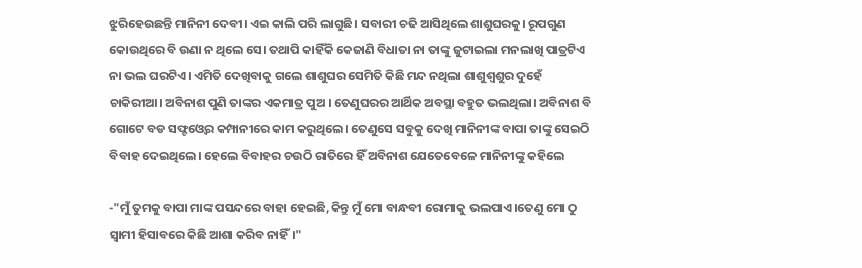ଝୁରିହେଉଛନ୍ତି ମାନିନୀ ଦେବୀ। ଏଇ କାଲି ପରି ଲାଗୁଛି। ସବାରୀ ଚଢି ଆସିଥିଲେ ଶାଶୁଘରକୁ। ରୂପଗୁଣ କୋଉଥିରେ ବି ଉଣା ନ ଥିଲେ ସେ। ତଥାପି କାହିଁକି କେଜାଣି ବିଧାତା ନା ତାଙ୍କୁ ଜୁଟାଇଲା ମନଲାଖି ପାତ୍ରଟିଏ ନା ଭଲ ଘରଟିଏ। ଏମିତି ଦେଖିବାକୁ ଗଲେ ଶାଶୁଘର ସେମିତି କିଛି ମନ୍ଦ ନଥିଲା ଶାଶୁଶ୍ୱଶୁର ଦୁହେଁ ଚାକିରୀଆ। ଅବିନାଶ ପୁଣି ତାଙ୍କର ଏକମାତ୍ର ପୁଅ । ତେଣୁଘରର ଆର୍ଥିକ ଅବସ୍ଥା ବହୁତ ଭଲଥିଲା। ଅବିନାଶ ବି ଗୋଟେ ବଡ ସଫ୍ଟଓ୍ବେର କମ୍ପାନୀରେ କାମ କରୁଥିଲେ। ତେଣୁସେ ସବୁକୁ ଦେଖି ମାନିନୀଙ୍କ ବାପା ତାଙ୍କୁ ସେଇଠି ବିବାହ ଦେଇଥିଲେ। ହେଲେ ବିବାହର ଚଉଠି ରାତିରେ ହିଁ ଅବିନାଶ ଯେତେବେଳେ ମାନିନୀଙ୍କୁ କହିଲେ

-"ମୁଁ ତୁମକୁ ବାପା ମାଙ୍କ ପସନ୍ଦରେ ବାହା ହେଇଛି,କିନ୍ତୁ ମୁଁ ମୋ ବାନ୍ଧବୀ ରୋମାକୁ ଭଲପାଏ।ତେଣୁ ମୋ ଠୁ ସ୍ୱାମୀ ହିସାବରେ କିଛି ଆଶା କରିବ ନାହିଁ।"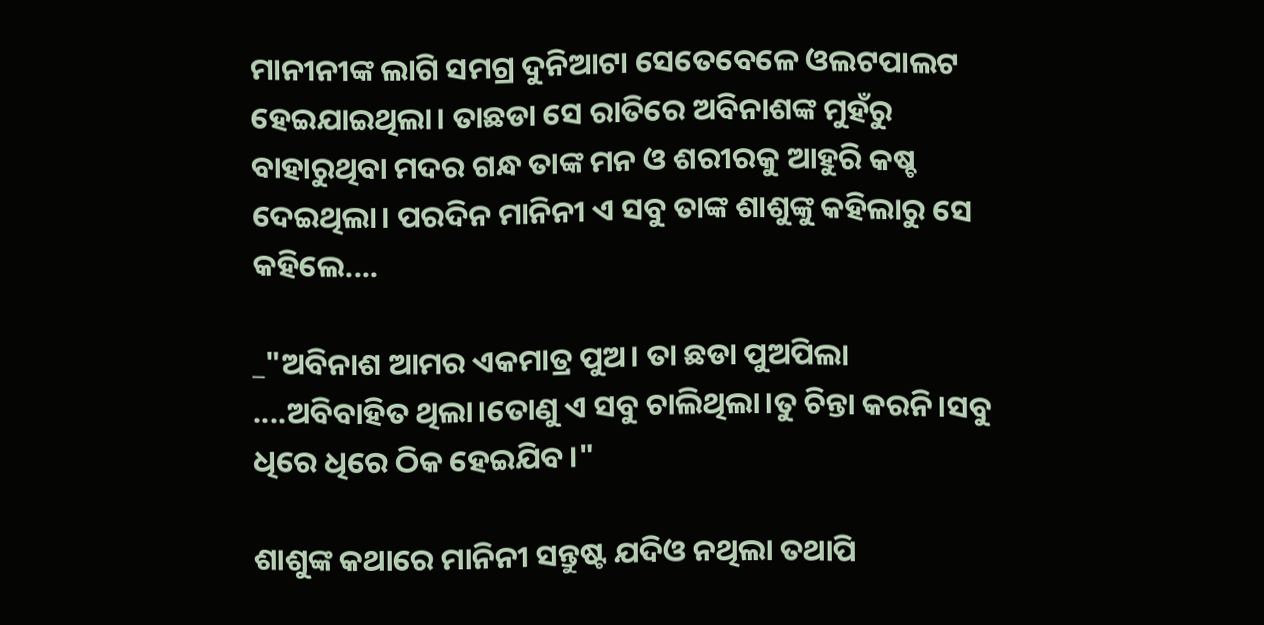ମାନୀନୀଙ୍କ ଲାଗି ସମଗ୍ର ଦୁନିଆଟା ସେତେବେଳେ ଓଲଟପାଲଟ ହେଇଯାଇଥିଲା। ତାଛଡା ସେ ରାତିରେ ଅବିନାଶଙ୍କ ମୁହଁରୁ ବାହାରୁଥିବା ମଦର ଗନ୍ଧ ତାଙ୍କ ମନ ଓ ଶରୀରକୁ ଆହୁରି କଷ୍ଚ ଦେଇଥିଲା। ପରଦିନ ମାନିନୀ ଏ ସବୁ ତାଙ୍କ ଶାଶୁଙ୍କୁ କହିଲାରୁ ସେ କହିଲେ....

_"ଅବିନାଶ ଆମର ଏକମାତ୍ର ପୁଅ। ତା ଛଡା ପୁଅପିଲା ....ଅବିବାହିତ ଥିଲା।ତୋଣୁ ଏ ସବୁ ଚାଲିଥିଲା।ତୁ ଚିନ୍ତା କରନି।ସବୁ ଧିରେ ଧିରେ ଠିକ ହେଇଯିବ।"

ଶାଶୁଙ୍କ କଥାରେ ମାନିନୀ ସନ୍ତୁଷ୍ଟ ଯଦିଓ ନଥିଲା ତଥାପି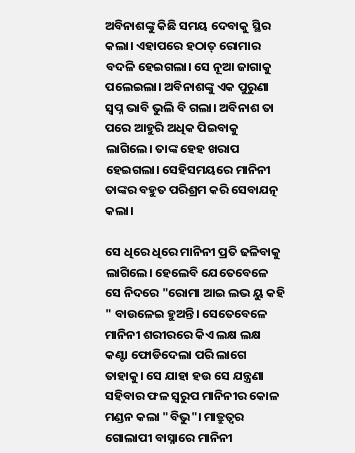ଅବିନାଶଙ୍କୁ କିଛି ସମୟ ଦେବାକୁ ସ୍ଥିର କଲା। ଏହାପରେ ହଠାତ୍ ରୋମାର ବଦଳି ହେଇଗଲା। ସେ ନୂଆ ଜାଗାକୁ ପଲେଇଲା। ଅବିନାଶଙ୍କୁ ଏକ ପୁରୁଣା ସ୍ୱପ୍ନ ଭାବି ଭୁଲି ବି ଗଲା। ଅବିନାଶ ତା ପରେ ଆହୁରି ଅଧିକ ପିଇବାକୁ ଲାଗିଲେ। ତାଙ୍କ ହେହ ଖରାପ ହେଇଗଲା। ସେହିସମୟରେ ମାନିନୀ ତାଙ୍କର ବହୁତ ପରିଶ୍ରମ କରି ସେବାଯତ୍ନ କଲା।

ସେ ଧିରେ ଧିରେ ମାନିନୀ ପ୍ରତି ଢଳିବାକୁ ଲାଗିଲେ। ହେଲେବି ଯେତେବେଳେ ସେ ନିଦରେ "ରୋମା ଆଇ ଲଭ ୟୁ କହି " ବାଉଳେଇ ହୁଅନ୍ତି। ସେତେବେଳେ ମାନିନୀ ଶରୀରରେ କିଏ ଲକ୍ଷ ଲକ୍ଷ କଣ୍ଟା ଫୋଡିଦେଲା ପରି ଲାଗେ ତାହାକୁ। ସେ ଯାହା ହଉ ସେ ଯନ୍ତ୍ରଣା ସହିବାର ଫଳ ସ୍ୱରୁପ ମାନିନୀର କୋଳ ମଣ୍ଡନ କଲା "ବିଭୁ"। ମାତ୍ରୁତ୍ୱର ଗୋଲାପୀ ବାସ୍ନାରେ ମାନିନୀ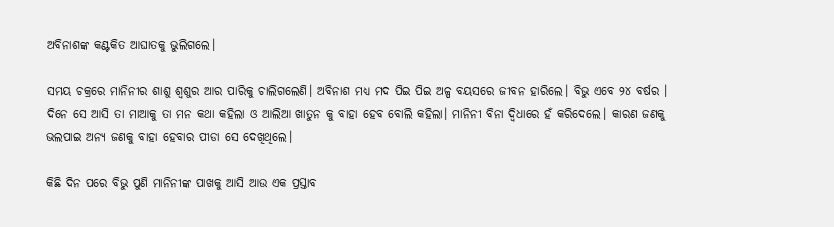ଅବିନାଶଙ୍କ କଣ୍ଟକିତ ଆଘାତକୁ ଭୁଲିଗଲେ।

ସମୟ ଚକ୍ରରେ ମାନିନୀର ଶାଶୁ ଶ୍ୱଶୁର ଆର ପାରିକୁ ଚାଲିଗଲେଣି। ଅବିନାଶ ମଧ୍ୟ ମଦ ପିଇ ପିଇ ଅଳ୍ପ ବୟସରେ ଜୀବନ ହାରିଲେ। ବିଭୁ ଏବେ ୨୪ ବର୍ଷର । ଦିନେ ସେ ଆସି ତା ମାଆକୁ ତା ମନ କଥା କହିଲା ଓ ଆଲିଆ ଖାତୁନ କୁ ବାହା ହେବ ବୋଲି କହିଲା। ମାନିନୀ ବିନା ଦ୍ୱିଧାରେ ହଁ କରିଦେଲେ। କାରଣ ଜଣକୁ ଭଲପାଇ ଅନ୍ୟ ଜଣକୁ ବାହା ହେବାର ପୀଡା ସେ ଦେଖିଥିଲେ।

କିଛି ଦିନ ପରେ ବିଭୁ ପୁଣି ମାନିନୀଙ୍କ ପାଖକୁ ଆସି ଆଉ ଏକ ପ୍ରସ୍ତାବ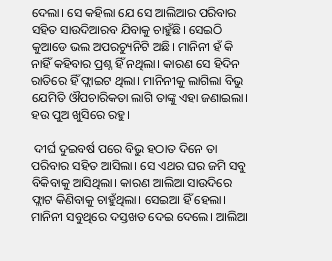ଦେଲା। ସେ କହିଲା ଯେ ସେ ଆଲିଆର ପରିବାର ସହିତ ସାଉଦିଆରବ ଯିବାକୁ ଚାହୁଁଛି। ସେଇଠି କୁଆଡେ ଭଲ ଅପରଚ୍ୟୁନିଟି ଅଛି। ମାନିନୀ ହଁ କି ନାହିଁ କହିବାର ପ୍ରଶ୍ନ ହିଁ ନଥିଲା। କାରଣ ସେ ହିଦିନ ରାତିରେ ହିଁ ଫ୍ଲାଇଟ ଥିଲା। ମାନିନୀକୁ ଲାଗିଲା ବିଭୁ ଯେମିତି ଔପଚାରିକତା ଲାଗି ତାଙ୍କୁ ଏହା ଜଣାଇଲା। ହଉ ପୁଅ ଖୁସିରେ ରହୁ।

 ଦୀର୍ଘ ଦୁଇବର୍ଷ ପରେ ବିଭୁ ହଠାତ ଦିନେ ତା ପରିବାର ସହିତ ଆସିଲା। ସେ ଏଥର ଘର ଜମି ସବୁ ବିକିବାକୁ ଆସିଥିଲା। କାରଣ ଆଲିଆ ସାଉଦିରେ ଫ୍ଲାଟ କିଣିବାକୁ ଚାହୁଁଥିଲା। ସେଇଆ ହିଁ ହେଲା। ମାନିନୀ ସବୁଥିରେ ଦସ୍ତଖତ ଦେଇ ଦେଲେ। ଆଲିଆ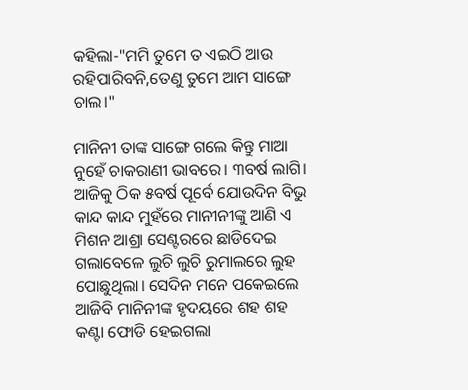କହିଲା-"ମମି ତୁମେ ତ ଏଇଠି ଆଉ ରହିପାରିବନି,ତେଣୁ ତୁମେ ଆମ ସାଙ୍ଗେ ଚାଲ।"

ମାନିନୀ ତାଙ୍କ ସାଙ୍ଗେ ଗଲେ କିନ୍ତୁ ମାଆ ନୁହେଁ ଚାକରାଣୀ ଭାବରେ। ୩ବର୍ଷ ଲାଗି। ଆଜିକୁ ଠିକ ୫ବର୍ଷ ପୂର୍ବେ ଯୋଉଦିନ ବିଭୁ କାନ୍ଦ କାନ୍ଦ ମୁହଁରେ ମାନୀନୀଙ୍କୁ ଆଣି ଏ ମିଶନ ଆଶ୍ରା ସେଣ୍ଟରରେ ଛାଡିଦେଇ ଗଲାବେଳେ ଲୁଚି ଲୁଚି ରୁମାଲରେ ଲୁହ ପୋଛୁଥିଲା। ସେଦିନ ମନେ ପକେଇଲେ ଆଜିବି ମାନିନୀଙ୍କ ହୃଦୟରେ ଶହ ଶହ କଣ୍ଟା ଫୋଡି ହେଇଗଲା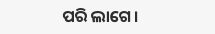ପରି ଲାଗେ।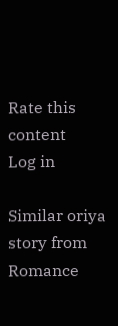Rate this content
Log in

Similar oriya story from Romance